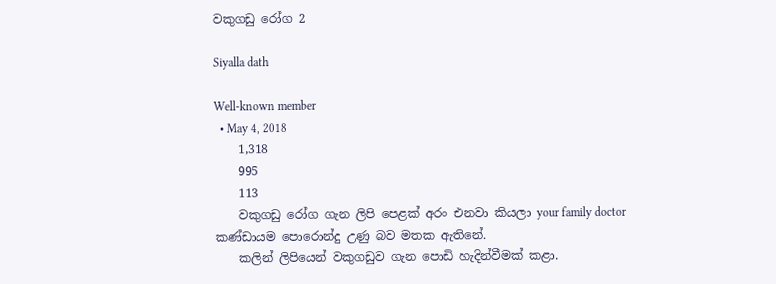වකුගඩු රෝග 2

Siyalla dath

Well-known member
  • May 4, 2018
    1,318
    995
    113
    වකුගඩු රෝග ගැන ලිපි පෙළක් අරං එනවා කියලා your family doctor කණ්ඩායම පොරොන්දු උණු බව මතක ඇතිනේ.
    කලින් ලිපියෙන් වකුගඩුව ගැන පොඩි හැදින්වීමක් කළා.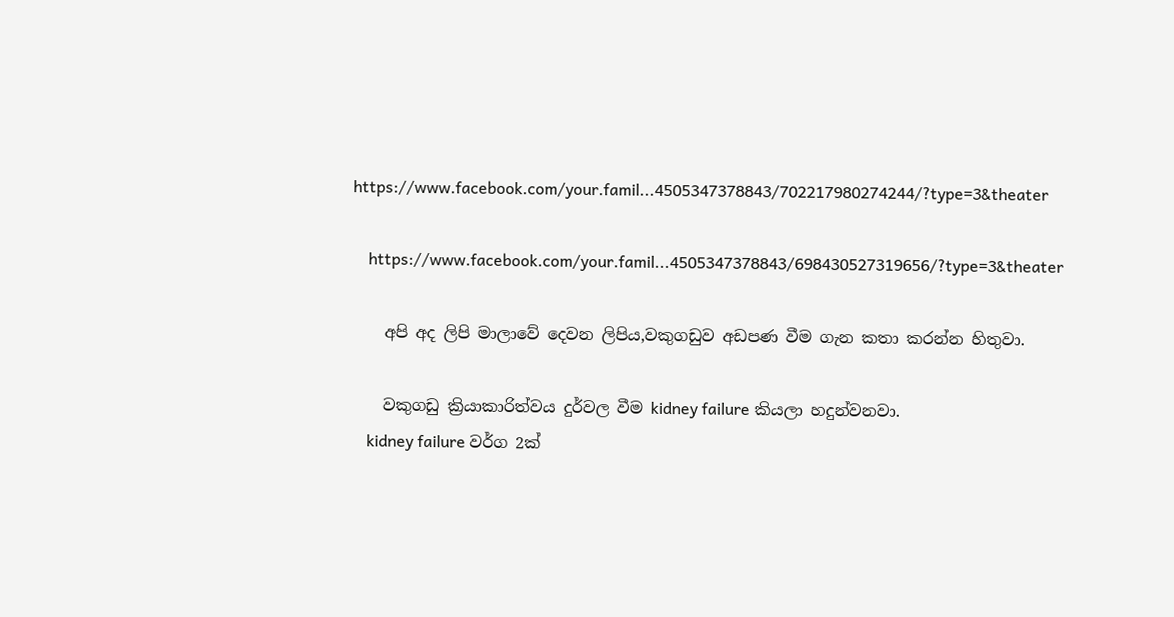https://www.facebook.com/your.famil...4505347378843/702217980274244/?type=3&theater

    https://www.facebook.com/your.famil...4505347378843/698430527319656/?type=3&theater

    අපි අද ලිපි මාලාවේ දෙවන ලිපිය,වකුගඩුව අඩපණ වීම ගැන කතා කරන්න හිතුවා.

    වකුගඩු ක්‍රියාකාරිත්වය දුර්වල වීම kidney failure කියලා හදුන්වනවා.
    kidney failure වර්ග 2ක්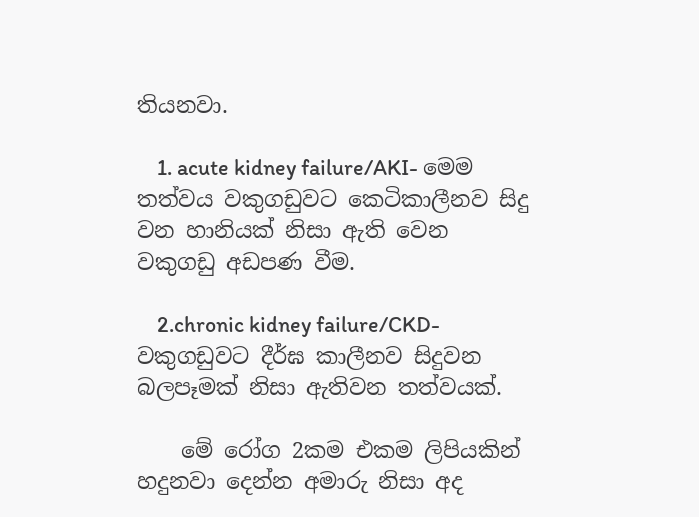තියනවා.

    1. acute kidney failure/AKI- මෙම තත්වය වකුගඩුවට කෙටිකාලීනව සිදු වන හානියක් නිසා ඇති වෙන වකුගඩු අඩපණ වීම.

    2.chronic kidney failure/CKD- වකුගඩුවට දීර්ඝ කාලීනව සිදුවන බලපෑමක් නිසා ඇතිවන තත්වයක්.

    මේ රෝග 2කම එකම ලිපියකින් හදුනවා දෙන්න අමාරු නිසා අද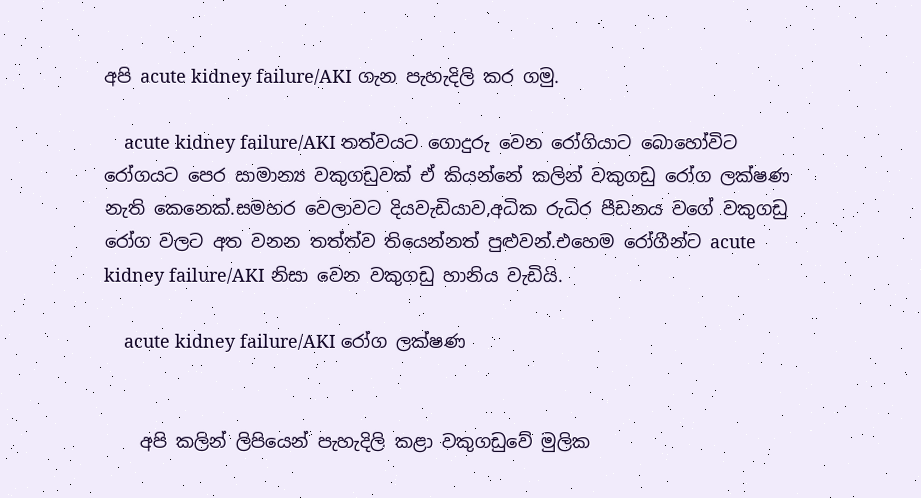අපි acute kidney failure/AKI ගැන පැහැදිලි කර ගමු.

    acute kidney failure/AKI තත්වයට ගොදුරු වෙන රෝගියාට බොහෝවිට රෝගයට පෙර සාමාන්‍ය වකුගඩුවක් ඒ කියන්නේ කලින් වකුගඩු රෝග ලක්ෂණ නැති කෙනෙක්.සමහර වෙලාවට දියවැඩියාව,අධික රුධිර පීඩනය වගේ වකුගඩු රෝග වලට අත වනන තත්ත්ව තියෙන්නත් පුළුවන්.එහෙම රෝගීන්ට acute kidney failure/AKI නිසා වෙන වකුගඩු හානිය වැඩියි.

    acute kidney failure/AKI රෝග ලක්ෂණ


    අපි කලින් ලිපියෙන් පැහැදිලි කළා වකුගඩුවේ මුලික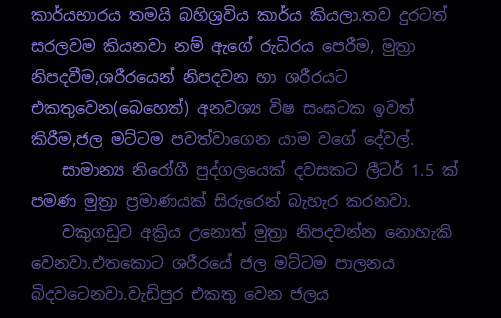කාර්යභාරය තමයි බහිශ්‍රවිය කාර්ය කියලා.තව දුරටත් සරලවම කියනවා නම් ඇගේ රුධිරය පෙරීම, මුත්‍රා නිපදවීම,ශරීරයෙන් නිපදවන හා ශරීරයට එකතුවෙන(බෙහෙත්) අනවශ්‍ය විෂ සංඝටක ඉවත් කිරීම,ජල මට්ටම පවත්වාගෙන යාම වගේ දේවල්.
    සාමාන්‍ය නිරෝගී පුද්ගලයෙක් දවසකට ලීටර් 1.5 ක් පමණ මුත්‍රා ප්‍රමාණයක් සිරුරෙන් බැහැර කරනවා.
    වකුගඩුව අක්‍රිය උනොත් මුත්‍රා නිපදවන්න නොහැකි වෙනවා.එතකොට ශරීරයේ ජල මට්ටම පාලනය බිදවටෙනවා.වැඩිපුර එකතු වෙන ජලය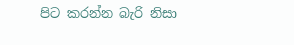පිට කරන්න බැරි නිසා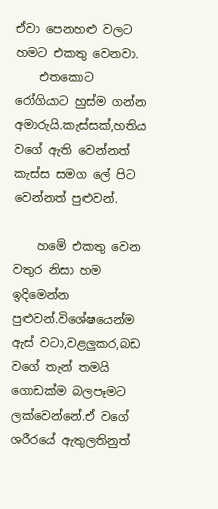ඒවා පෙනහළු වලට හමට එකතු වෙනවා.
    එතකොට රෝගියාට හුස්ම ගන්න අමාරුයි.කැස්සක්,හතිය වගේ ඇති වෙන්නත් කැස්ස සමග ලේ පිට වෙන්නත් පුළුවන්.

    හමේ එකතු වෙන වතුර නිසා හම ඉදිමෙන්න පුළුවන්.විශේෂයෙන්ම ඇස් වටා,වළලුකර,බඩ වගේ තැන් තමයි ගොඩක්ම බලපෑමට ලක්වෙන්නේ.ඒ වගේ ශරීරයේ ඇතුලතිනුත්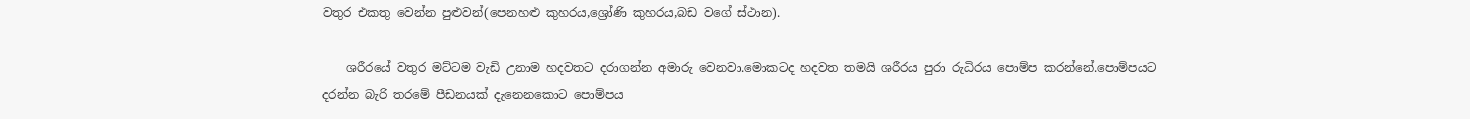වතුර එකතු වෙන්න පුළුවන්(පෙනහළු කුහරය,ශ්‍රෝණි කුහරය,බඩ වගේ ස්ථාන).

    ශරීරයේ වතුර මට්ටම වැඩි උනාම හදවතට දරාගන්න අමාරු වෙනවා.මොකටද හදවත තමයි ශරීරය පුරා රුධිරය පොම්ප කරන්නේ.පොම්පයට දරන්න බැරි තරමේ පීඩනයක් දැනෙනකොට පොම්පය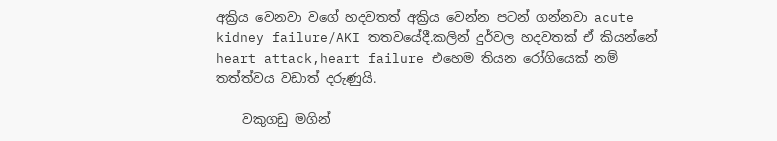අක්‍රිය වෙනවා වගේ හදවතත් අක්‍රිය වෙන්න පටන් ගන්නවා acute kidney failure/AKI තතවයේදී.කලින් දුර්වල හදවතක් ඒ කියන්නේ heart attack,heart failure එහෙම තියන රෝගියෙක් නම් තත්ත්වය වඩාත් දරුණුයි.

    වකුගඩු මගින්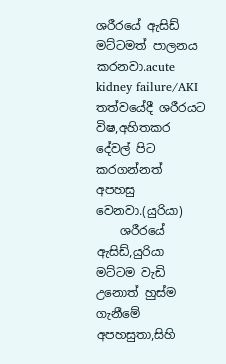ශරීරයේ ඇසිඩ් මට්ටමත් පාලනය කරනවා.acute kidney failure/AKI තත්වයේදී ශරීරයට විෂ,අහිතකර දේවල් පිට කරගන්නත් අපහසු වෙනවා.(යුරියා)
    ශරීරයේ ඇසිඩ්,යුරියා මට්ටම වැඩි උනොත් හුස්ම ගැනීමේ අපහසුතා,සිහි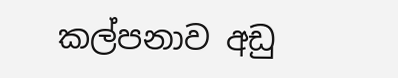කල්පනාව අඩු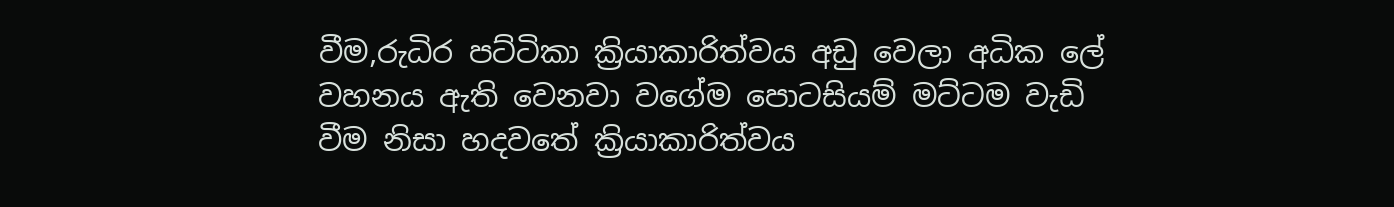වීම,රුධිර පට්ටිකා ක්‍රියාකාරිත්වය අඩු වෙලා අධික ලේ වහනය ඇති වෙනවා වගේම පොටසියම් මට්ටම වැඩි වීම නිසා හදවතේ ක්‍රියාකාරිත්වය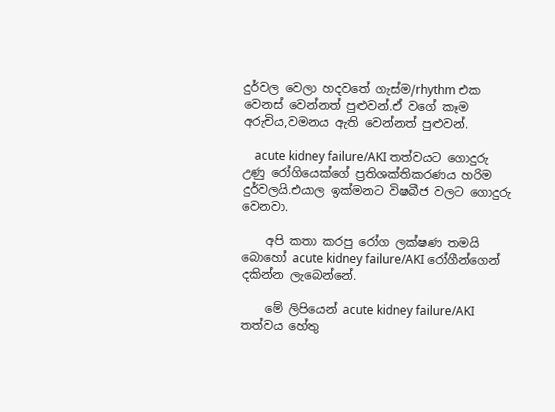දුර්වල වෙලා හදවතේ ගැස්ම/rhythm එක වෙනස් වෙන්නත් පුළුවන්.ඒ වගේ කෑම අරුචිය,වමනය ඇති වෙන්නත් පුළුවන්.

    acute kidney failure/AKI තත්වයට ගොදුරු උණු රෝගියෙක්ගේ ප්‍රතිශක්තිකරණය හරිම දුර්වලයි.එයාල ඉක්මනට විෂබීජ වලට ගොදුරු වෙනවා.

    අපි කතා කරපු රෝග ලක්ෂණ තමයි බොහෝ acute kidney failure/AKI රෝගීන්ගෙන් දකින්න ලැබෙන්නේ.

    මේ ලිපියෙන් acute kidney failure/AKI තත්වය හේතු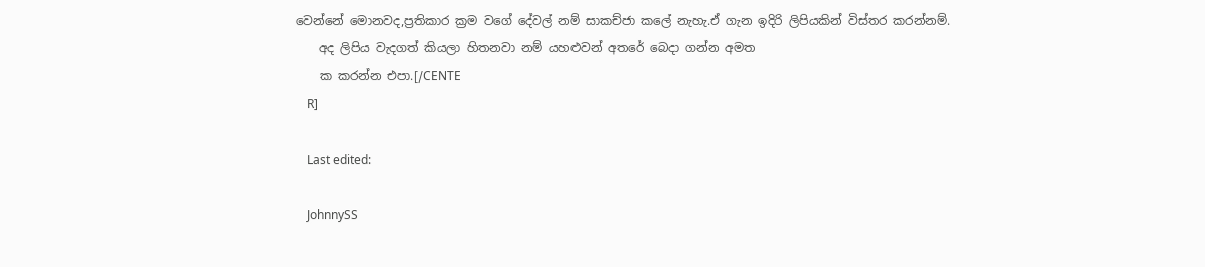වෙන්නේ මොනවද,ප්‍රතිකාර ක්‍රම වගේ දේවල් නම් සාකච්ජා කලේ නැහැ.ඒ ගැන ඉදිරි ලිපියකින් විස්තර කරන්නම්.
    අද ලිපිය වැදගත් කියලා හිතනවා නම් යහළුවන් අතරේ බෙදා ගන්න අමත
    ක කරන්න එපා.[/CENTE
    R]

    Last edited:

    JohnnySS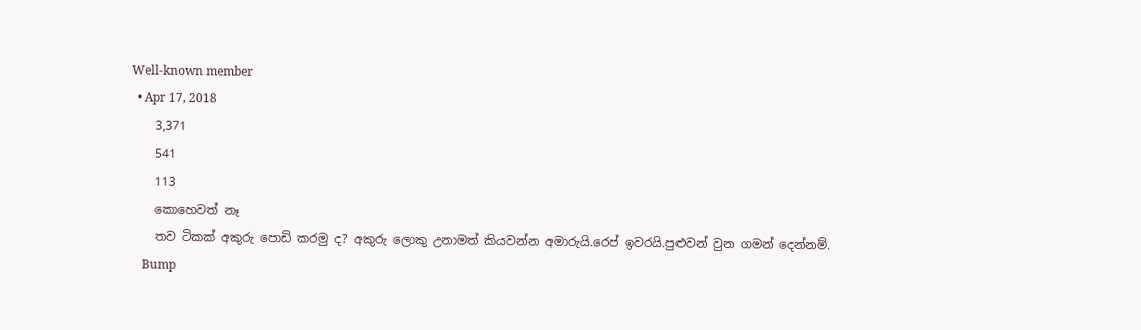Well-known member
  • Apr 17, 2018
    3,371
    541
    113
    කොහෙවත් නෑ
    තව ටිකක් අකුරු පොඩි කරමු ද? අකුරු ලොකු උනාමත් කියවන්න අමාරුයි.රෙප් ඉවරයි.පුළුවන් වුන ගමන් දෙන්නම්.
    Bump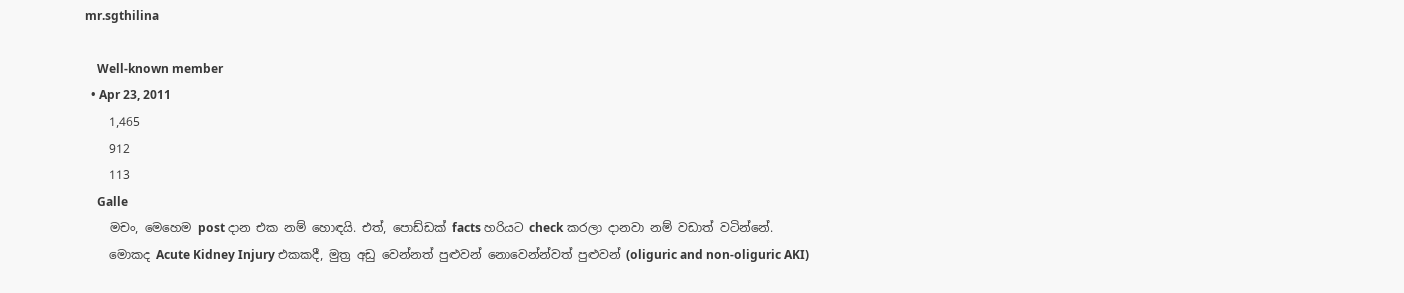mr.sgthilina

    Well-known member
  • Apr 23, 2011
    1,465
    912
    113
    Galle
    මචං, මෙහෙම post දාන එක නම් හොඳයි. එත්, පොඩ්ඩක් facts හරියට check කරලා දානවා නම් වඩාත් වටින්නේ.
    මොකද Acute Kidney Injury එකකදී, මුත්‍ර අඩු වෙන්නත් පුළුවන් නොවෙන්න්වත් පුළුවන් (oliguric and non-oliguric AKI)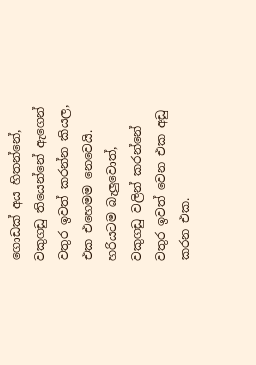ගොඩක් අය හිතන්නේ, වකුගඩු තියෙන්නේ ඇගෙන් වතුර ඉවත් කරන්න කියල, එක එහෙමම නෙවෙයි. හරියටම බැලුවොත්, වකුගඩු වලින් කරන්නේ වතුර ඉවත් වෙන එක අඩු කරන එක.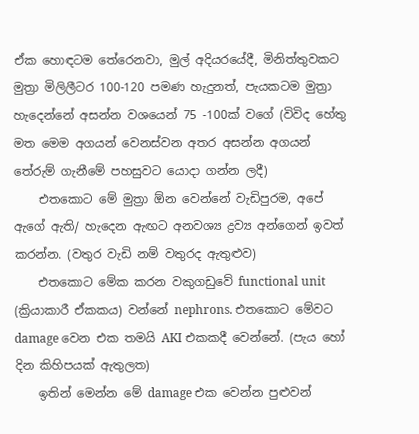ඒක හොඳටම තේරෙනවා, මුල් අදියරයේදී, මිනිත්තුවකට මුත්‍රා මිලිලීටර 100-120 පමණ හැදුනත්, පැයකටම මුත්‍රා හැදෙන්නේ අසන්න වශයෙන් 75 -100ක් වගේ (විවිද හේතු මත මෙම අගයන් වෙනස්වන අතර අසන්න අගයන් තේරුම් ගැනීමේ පහසුවට යොදා ගන්න ලදී)
    එතකොට මේ මුත්‍රා ඕන වෙන්නේ වැඩිපුරම, අපේ ඇගේ ඇති/ හැදෙන ඇඟට අනවශ්‍ය ද්‍රව්‍ය අන්ගෙන් ඉවත් කරන්න. (වතුර වැඩි නම් වතුරද ඇතුළුව)
    එතකොට මේක කරන වකුගඩුවේ functional unit (ක්‍රියාකාරී ඒකකය) වන්නේ nephrons. එතකොට මේවට damage වෙන එක තමයි AKI එකකදී වෙන්නේ. (පැය හෝ දින කිහිපයක් ඇතුලත)
    ඉතින් මෙන්න මේ damage එක වෙන්න පුළුවන්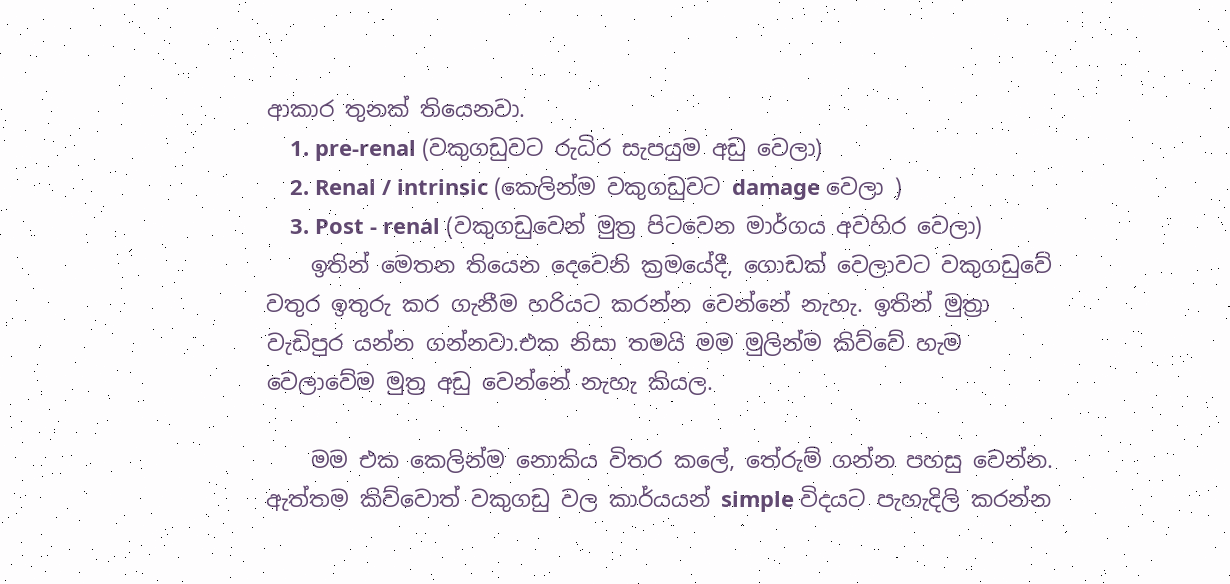ආකාර තුනක් තියෙනවා.
    1. pre-renal (වකුගඩුවට රුධිර සැපයුම අඩු වෙලා)
    2. Renal / intrinsic (කෙලින්ම වකුගඩුවට damage වෙලා )
    3. Post - renal (වකුගඩුවෙන් මුත්‍ර පිටවෙන මාර්ගය අවහිර වෙලා)
    ඉතින් මෙතන තියෙන දෙවෙනි ක්‍රමයේදී, ගොඩක් වෙලාවට වකුගඩුවේ වතුර ඉතුරු කර ගැනීම හරියට කරන්න වෙන්නේ නැහැ. ඉතින් මුත්‍රා වැඩිපුර යන්න ගන්නවා.එක නිසා තමයි මම මුලින්ම කිව්වේ හැම වෙලාවේම මුත්‍ර අඩු වෙන්නේ නැහැ කියල.

    මම එක කෙලින්ම නොකිය විතර කලේ, තේරුම් ගන්න පහසු වෙන්න. ඇත්තම කිව්වොත් වකුගඩු වල කාර්යයන් simple විදයට පැහැදිලි කරන්න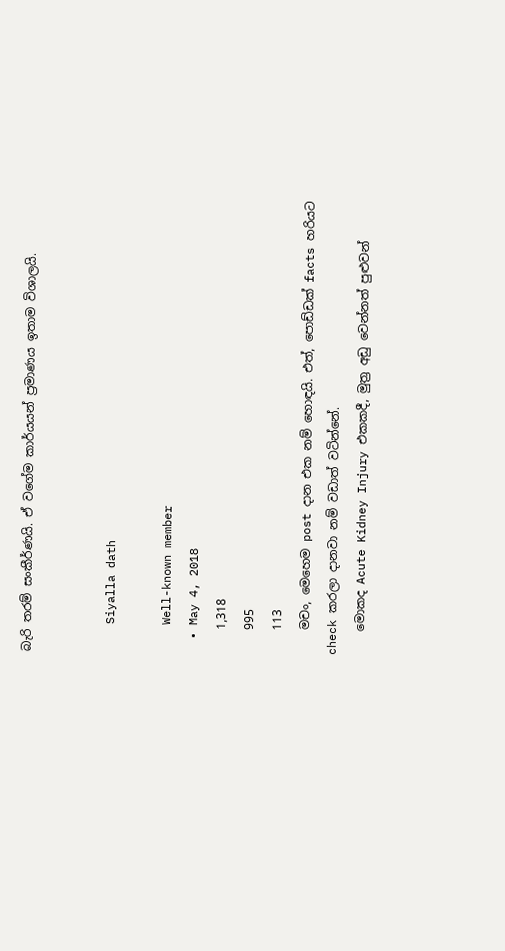බැරි තරම් සංකීර්ණයි. ඒ වගේම කාර්යයන් ප්‍රමාණය ඉතාම විශාලයි.


    Siyalla dath

    Well-known member
  • May 4, 2018
    1,318
    995
    113
    මචං, මෙහෙම post දාන එක නම් හොඳයි. එත්, පොඩ්ඩක් facts හරියට check කරලා දානවා නම් වඩාත් වටින්නේ.
    මොකද Acute Kidney Injury එකකදී, මුත්‍ර අඩු වෙන්නත් පුළුවන්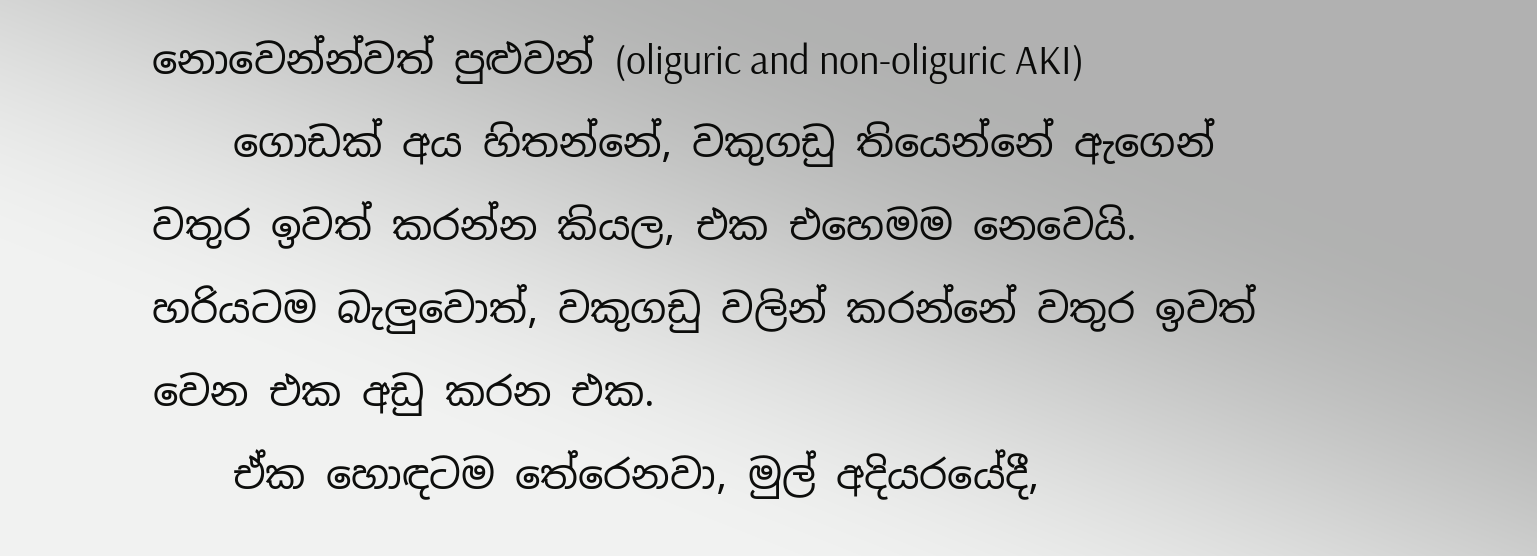නොවෙන්න්වත් පුළුවන් (oliguric and non-oliguric AKI)
    ගොඩක් අය හිතන්නේ, වකුගඩු තියෙන්නේ ඇගෙන් වතුර ඉවත් කරන්න කියල, එක එහෙමම නෙවෙයි. හරියටම බැලුවොත්, වකුගඩු වලින් කරන්නේ වතුර ඉවත් වෙන එක අඩු කරන එක.
    ඒක හොඳටම තේරෙනවා, මුල් අදියරයේදී,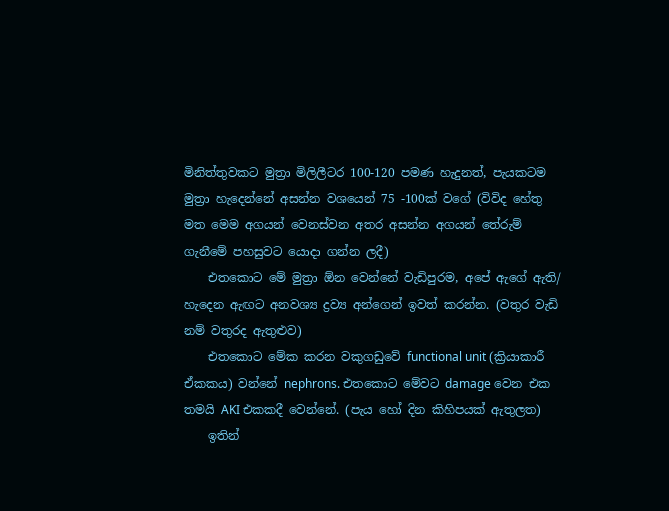මිනිත්තුවකට මුත්‍රා මිලිලීටර 100-120 පමණ හැදුනත්, පැයකටම මුත්‍රා හැදෙන්නේ අසන්න වශයෙන් 75 -100ක් වගේ (විවිද හේතු මත මෙම අගයන් වෙනස්වන අතර අසන්න අගයන් තේරුම් ගැනීමේ පහසුවට යොදා ගන්න ලදී)
    එතකොට මේ මුත්‍රා ඕන වෙන්නේ වැඩිපුරම, අපේ ඇගේ ඇති/ හැදෙන ඇඟට අනවශ්‍ය ද්‍රව්‍ය අන්ගෙන් ඉවත් කරන්න. (වතුර වැඩි නම් වතුරද ඇතුළුව)
    එතකොට මේක කරන වකුගඩුවේ functional unit (ක්‍රියාකාරී ඒකකය) වන්නේ nephrons. එතකොට මේවට damage වෙන එක තමයි AKI එකකදී වෙන්නේ. (පැය හෝ දින කිහිපයක් ඇතුලත)
    ඉතින්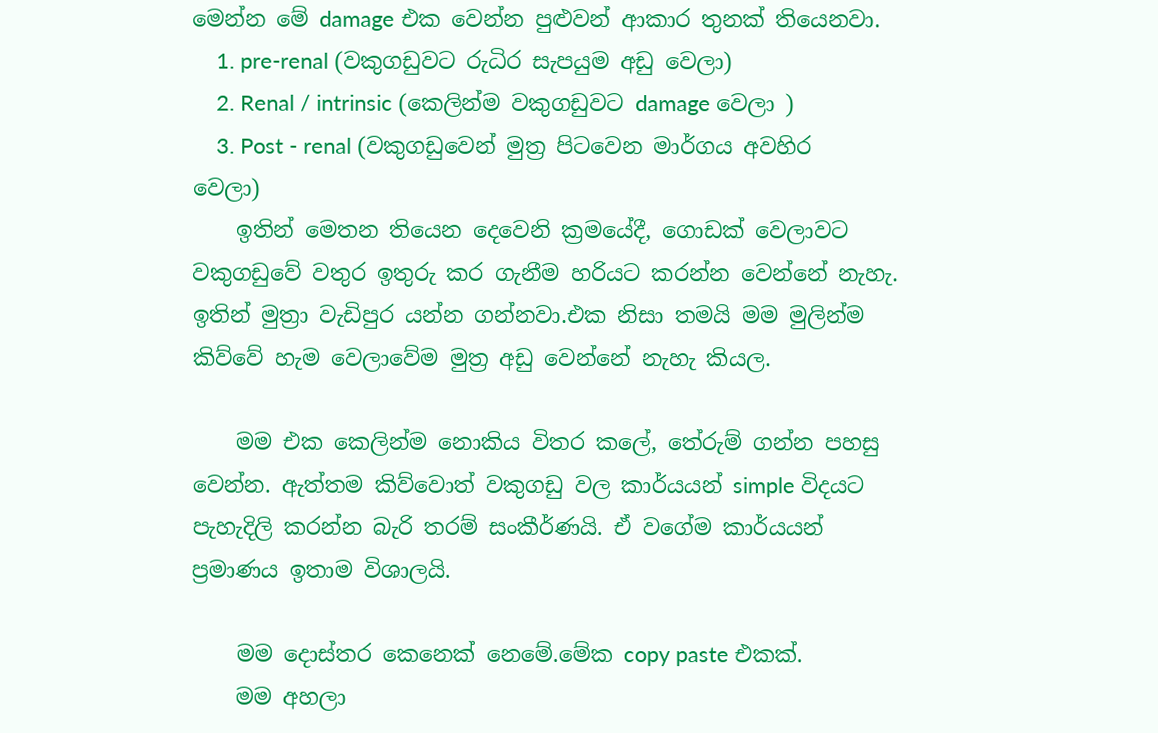මෙන්න මේ damage එක වෙන්න පුළුවන් ආකාර තුනක් තියෙනවා.
    1. pre-renal (වකුගඩුවට රුධිර සැපයුම අඩු වෙලා)
    2. Renal / intrinsic (කෙලින්ම වකුගඩුවට damage වෙලා )
    3. Post - renal (වකුගඩුවෙන් මුත්‍ර පිටවෙන මාර්ගය අවහිර වෙලා)
    ඉතින් මෙතන තියෙන දෙවෙනි ක්‍රමයේදී, ගොඩක් වෙලාවට වකුගඩුවේ වතුර ඉතුරු කර ගැනීම හරියට කරන්න වෙන්නේ නැහැ. ඉතින් මුත්‍රා වැඩිපුර යන්න ගන්නවා.එක නිසා තමයි මම මුලින්ම කිව්වේ හැම වෙලාවේම මුත්‍ර අඩු වෙන්නේ නැහැ කියල.

    මම එක කෙලින්ම නොකිය විතර කලේ, තේරුම් ගන්න පහසු වෙන්න. ඇත්තම කිව්වොත් වකුගඩු වල කාර්යයන් simple විදයට පැහැදිලි කරන්න බැරි තරම් සංකීර්ණයි. ඒ වගේම කාර්යයන් ප්‍රමාණය ඉතාම විශාලයි.

    මම දොස්තර කෙනෙක් නෙමේ.මේක copy paste එකක්.
    මම අහලා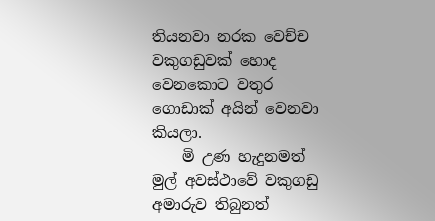තියනවා නරක වෙච්ච වකුගඩුවක් හොද වෙනකොට වතුර ගොඩාක් අයින් වෙනවා කියලා.
    මි උණ හැදුනමත් මුල් අවස්ථාවේ වකුගඩු අමාරුව තිබුනත්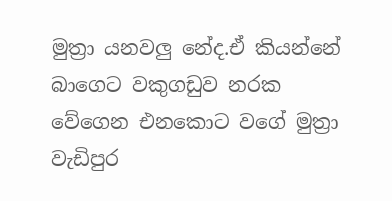මුත්‍රා යනවලු නේද.ඒ කියන්නේ බාගෙට වකුගඩුව නරක වේගෙන එනකොට වගේ මුත්‍රා වැඩිපුර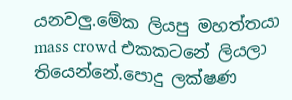යනවලු.මේක ලියපු මහත්තයා mass crowd එකකටනේ ලියලා තියෙන්නේ.පොදු ලක්ෂණ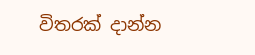විතරක් දාන්න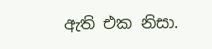ඇති එක නිසා.